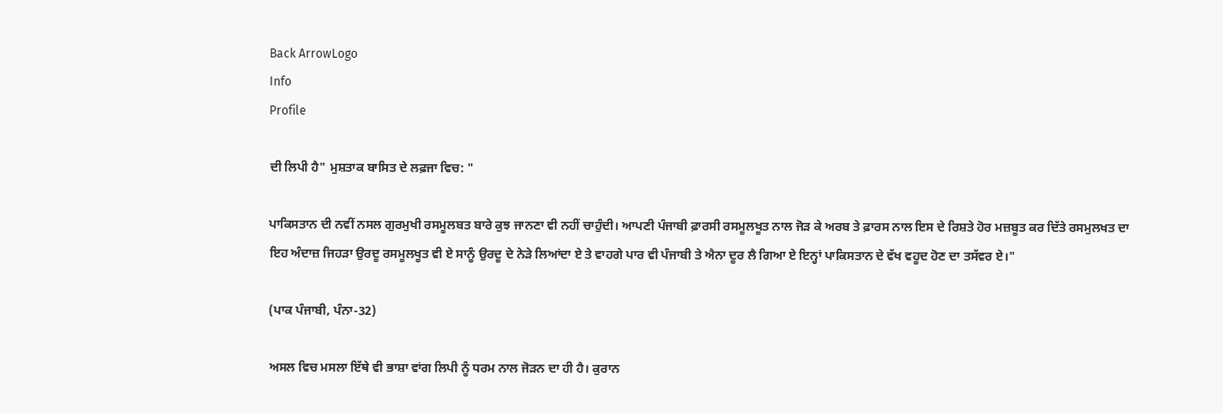Back ArrowLogo
Info
Profile

ਦੀ ਲਿਪੀ ਹੈ" ਮੁਸ਼ਤਾਕ ਬਾਸਿਤ ਦੇ ਲਫ਼ਜਾ ਵਿਚ: "

ਪਾਕਿਸਤਾਨ ਦੀ ਨਵੀਂ ਨਸਲ ਗੁਰਮੁਖੀ ਰਸਮੂਲਬਤ ਬਾਰੇ ਕੁਝ ਜਾਨਣਾ ਵੀ ਨਹੀਂ ਚਾਹੁੰਦੀ। ਆਪਣੀ ਪੰਜਾਬੀ ਫ਼ਾਰਸੀ ਰਸਮੂਲਖੂਤ ਨਾਲ ਜੋੜ ਕੇ ਅਰਬ ਤੇ ਫ਼ਾਰਸ ਨਾਲ ਇਸ ਦੇ ਰਿਸ਼ਤੇ ਹੋਰ ਮਜ਼ਬੂਤ ਕਰ ਦਿੱਤੇ ਰਸਮੁਲਖਤ ਦਾ ਇਹ ਅੰਦਾਜ਼ ਜਿਹੜਾ ਉਰਦੂ ਰਸਮੂਲਖੂਤ ਵੀ ਏ ਸਾਨੂੰ ਉਰਦੂ ਦੇ ਨੇੜੇ ਲਿਆਂਦਾ ਏ ਤੇ ਵਾਹਗੇ ਪਾਰ ਵੀ ਪੰਜਾਬੀ ਤੇ ਐਨਾ ਦੂਰ ਲੈ ਗਿਆ ਏ ਇਨ੍ਹਾਂ ਪਾਕਿਸਤਾਨ ਦੇ ਵੱਖ ਵਹੂਦ ਹੋਣ ਦਾ ਤਸੱਵਰ ਏ।"

(ਪਾਕ ਪੰਜਾਬੀ, ਪੰਨਾ-32)

ਅਸਲ ਵਿਚ ਮਸਲਾ ਇੱਥੇ ਵੀ ਭਾਸ਼ਾ ਵਾਂਗ ਲਿਪੀ ਨੂੰ ਧਰਮ ਨਾਲ ਜੋੜਨ ਦਾ ਹੀ ਹੈ। ਕੁਰਾਨ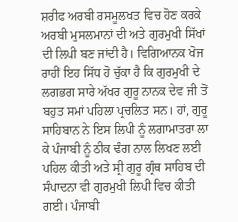ਸ਼ਰੀਫ ਅਰਬੀ ਰਸਮੂਲਖਤ ਵਿਚ ਹੋਣ ਕਰਕੇ ਅਰਬੀ ਮੁਸਲਮਾਨਾਂ ਦੀ ਅਤੇ ਗੁਰਮੁਖੀ ਸਿੱਖਾਂ ਦੀ ਲਿਪੀ ਬਣ ਜਾਂਦੀ ਹੈ। ਵਿਗਿਆਨਕ ਖੋਜ ਰਾਹੀਂ ਇਹ ਸਿੱਧ ਹੋ ਚੁੱਕਾ ਹੈ ਕਿ ਗੁਰਮੁਖੀ ਦੇ ਲਗਭਗ ਸਾਰੇ ਅੱਖਰ ਗੁਰੂ ਨਾਨਕ ਦੇਵ ਜੀ ਤੋਂ ਬਹੁਤ ਸਮਾਂ ਪਹਿਲਾ ਪ੍ਰਚਲਿਤ ਸਨ। ਹਾਂ, ਗੁਰੂ ਸਾਹਿਬਾਨ ਨੇ ਇਸ ਲਿਪੀ ਨੂੰ ਲਗਾਮਾਤਰਾ ਲਾ ਕੇ ਪੰਜਾਬੀ ਨੂੰ ਠੀਕ ਢੰਗ ਨਾਲ ਲਿਖਣ ਲਈ ਪਹਿਲ ਕੀਤੀ ਅਤੇ ਸ੍ਰੀ ਗੁਰੂ ਗ੍ਰੰਥ ਸਾਹਿਬ ਦੀ ਸੰਪਾਦਨਾ ਵੀ ਗੁਰਮੁਖੀ ਲਿਪੀ ਵਿਚ ਕੀਤੀ ਗਈ। ਪੰਜਾਬੀ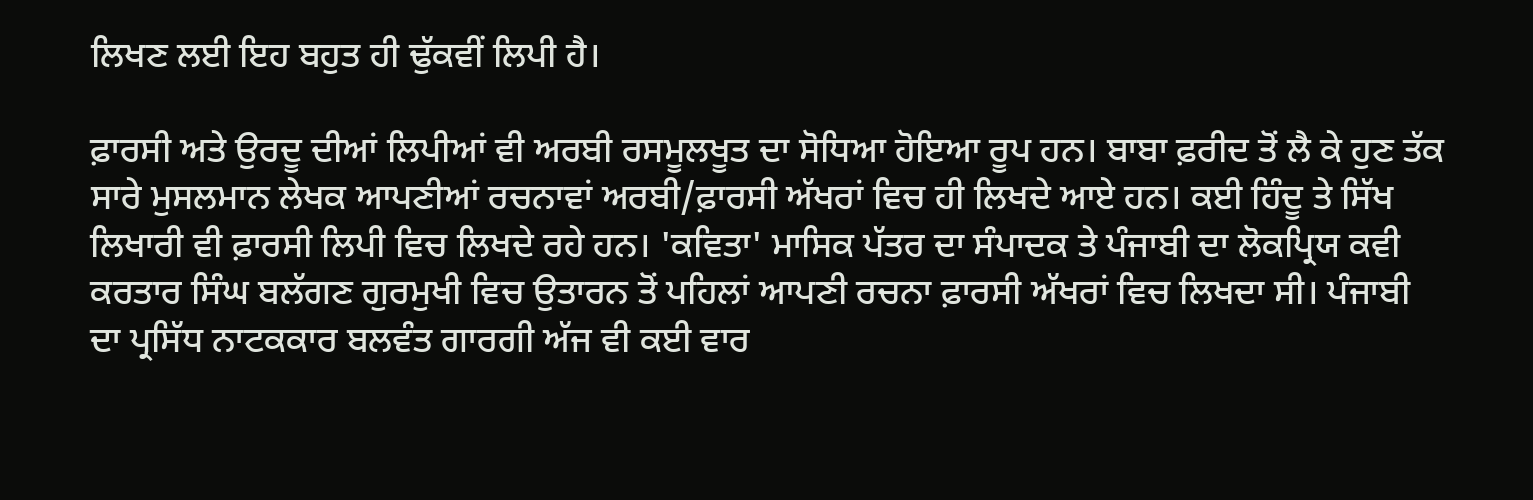ਲਿਖਣ ਲਈ ਇਹ ਬਹੁਤ ਹੀ ਢੁੱਕਵੀਂ ਲਿਪੀ ਹੈ।

ਫ਼ਾਰਸੀ ਅਤੇ ਉਰਦੂ ਦੀਆਂ ਲਿਪੀਆਂ ਵੀ ਅਰਬੀ ਰਸਮੂਲਖੂਤ ਦਾ ਸੋਧਿਆ ਹੋਇਆ ਰੂਪ ਹਨ। ਬਾਬਾ ਫ਼ਰੀਦ ਤੋਂ ਲੈ ਕੇ ਹੁਣ ਤੱਕ ਸਾਰੇ ਮੁਸਲਮਾਨ ਲੇਖਕ ਆਪਣੀਆਂ ਰਚਨਾਵਾਂ ਅਰਬੀ/ਫ਼ਾਰਸੀ ਅੱਖਰਾਂ ਵਿਚ ਹੀ ਲਿਖਦੇ ਆਏ ਹਨ। ਕਈ ਹਿੰਦੂ ਤੇ ਸਿੱਖ ਲਿਖਾਰੀ ਵੀ ਫ਼ਾਰਸੀ ਲਿਪੀ ਵਿਚ ਲਿਖਦੇ ਰਹੇ ਹਨ। 'ਕਵਿਤਾ' ਮਾਸਿਕ ਪੱਤਰ ਦਾ ਸੰਪਾਦਕ ਤੇ ਪੰਜਾਬੀ ਦਾ ਲੋਕਪ੍ਰਿਯ ਕਵੀ ਕਰਤਾਰ ਸਿੰਘ ਬਲੱਗਣ ਗੁਰਮੁਖੀ ਵਿਚ ਉਤਾਰਨ ਤੋਂ ਪਹਿਲਾਂ ਆਪਣੀ ਰਚਨਾ ਫ਼ਾਰਸੀ ਅੱਖਰਾਂ ਵਿਚ ਲਿਖਦਾ ਸੀ। ਪੰਜਾਬੀ ਦਾ ਪ੍ਰਸਿੱਧ ਨਾਟਕਕਾਰ ਬਲਵੰਤ ਗਾਰਗੀ ਅੱਜ ਵੀ ਕਈ ਵਾਰ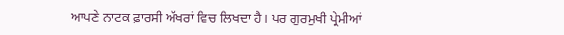ਆਪਣੇ ਨਾਟਕ ਫ਼ਾਰਸੀ ਅੱਖਰਾਂ ਵਿਚ ਲਿਖਦਾ ਹੈ। ਪਰ ਗੁਰਮੁਖੀ ਪ੍ਰੇਮੀਆਂ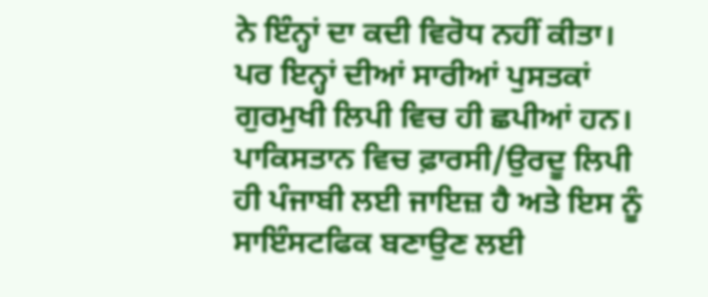ਨੇ ਇੰਨ੍ਹਾਂ ਦਾ ਕਦੀ ਵਿਰੋਧ ਨਹੀਂ ਕੀਤਾ। ਪਰ ਇਨ੍ਹਾਂ ਦੀਆਂ ਸਾਰੀਆਂ ਪੁਸਤਕਾਂ ਗੁਰਮੁਖੀ ਲਿਪੀ ਵਿਚ ਹੀ ਛਪੀਆਂ ਹਨ। ਪਾਕਿਸਤਾਨ ਵਿਚ ਫ਼ਾਰਸੀ/ਉਰਦੂ ਲਿਪੀ ਹੀ ਪੰਜਾਬੀ ਲਈ ਜਾਇਜ਼ ਹੈ ਅਤੇ ਇਸ ਨੂੰ ਸਾਇੰਸਟਫਿਕ ਬਣਾਉਣ ਲਈ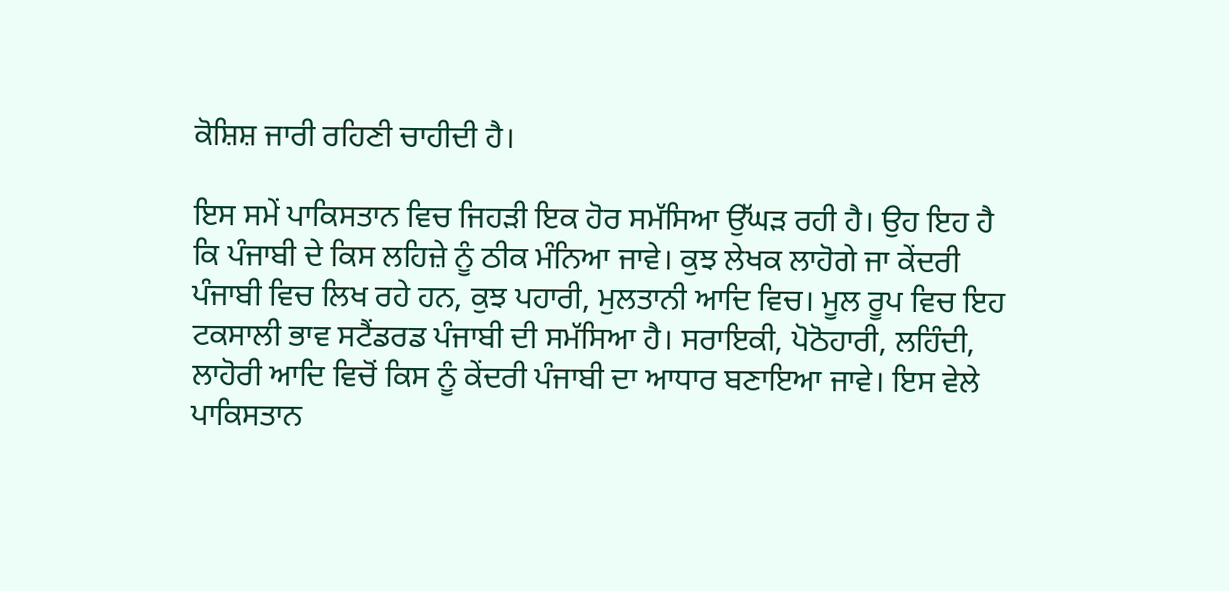ਕੋਸ਼ਿਸ਼ ਜਾਰੀ ਰਹਿਣੀ ਚਾਹੀਦੀ ਹੈ।

ਇਸ ਸਮੇਂ ਪਾਕਿਸਤਾਨ ਵਿਚ ਜਿਹੜੀ ਇਕ ਹੋਰ ਸਮੱਸਿਆ ਉੱਘੜ ਰਹੀ ਹੈ। ਉਹ ਇਹ ਹੈ ਕਿ ਪੰਜਾਬੀ ਦੇ ਕਿਸ ਲਹਿਜ਼ੇ ਨੂੰ ਠੀਕ ਮੰਨਿਆ ਜਾਵੇ। ਕੁਝ ਲੇਖਕ ਲਾਹੋਗੇ ਜਾ ਕੇਂਦਰੀ ਪੰਜਾਬੀ ਵਿਚ ਲਿਖ ਰਹੇ ਹਨ, ਕੁਝ ਪਹਾਰੀ, ਮੁਲਤਾਨੀ ਆਦਿ ਵਿਚ। ਮੂਲ ਰੂਪ ਵਿਚ ਇਹ ਟਕਸਾਲੀ ਭਾਵ ਸਟੈਂਡਰਡ ਪੰਜਾਬੀ ਦੀ ਸਮੱਸਿਆ ਹੈ। ਸਰਾਇਕੀ, ਪੋਠੋਹਾਰੀ, ਲਹਿੰਦੀ, ਲਾਹੋਰੀ ਆਦਿ ਵਿਚੋਂ ਕਿਸ ਨੂੰ ਕੇਂਦਰੀ ਪੰਜਾਬੀ ਦਾ ਆਧਾਰ ਬਣਾਇਆ ਜਾਵੇ। ਇਸ ਵੇਲੇ ਪਾਕਿਸਤਾਨ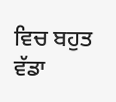ਵਿਚ ਬਹੁਤ ਵੱਡਾ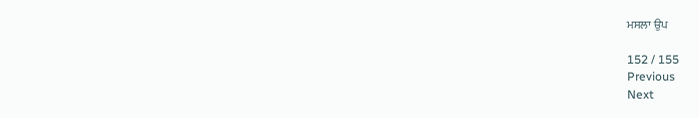ਮਸਲਾ ਉਪ

152 / 155
Previous
Next